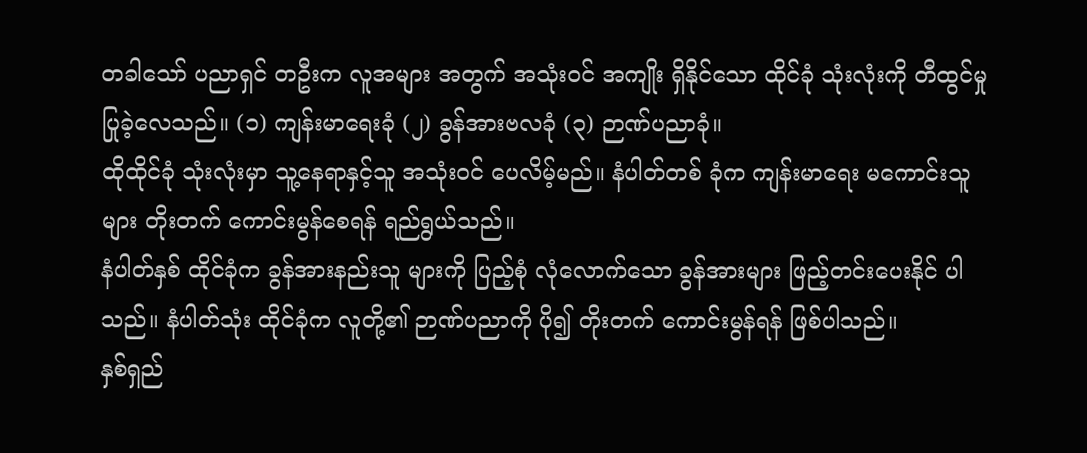တခါသော် ပညာရှင် တဦးက လူအများ အတွက် အသုံးဝင် အကျိုး ရှိနိုင်သော ထိုင်ခုံ သုံးလုံးကို တီထွင်မှု ပြုခဲ့လေသည်။ (၁) ကျန်းမာရေးခုံ (၂) ခွန်အားဗလခုံ (၃) ဉာဏ်ပညာခုံ။
ထိုထိုင်ခုံ သုံးလုံးမှာ သူ့နေရာနှင့်သူ အသုံးဝင် ပေလိမ့်မည်။ နံပါတ်တစ် ခုံက ကျန်းမာရေး မကောင်းသူများ တိုးတက် ကောင်းမွန်စေရန် ရည်ရွယ်သည်။
နံပါတ်နှစ် ထိုင်ခုံက ခွန်အားနည်းသူ များကို ပြည့်စုံ လုံလောက်သော ခွန်အားများ ဖြည့်တင်းပေးနိုင် ပါသည်။ နံပါတ်သုံး ထိုင်ခုံက လူတို့၏ ဉာဏ်ပညာကို ပို၍ တိုးတက် ကောင်းမွန်ရန် ဖြစ်ပါသည်။
နှစ်ရှည်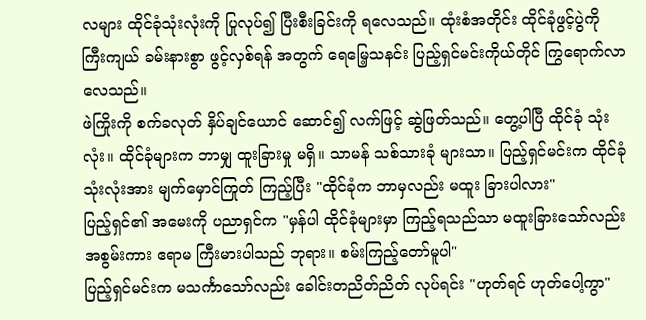လများ ထိုင်ခုံသုံးလုံးကို ပြုလုပ်၍ ပြီးစီးခြင်းကို ရလေသည်။ ထုံးစံအတိုင်း ထိုင်ခုံဖွင့်ပွဲကို ကြီးကျယ် ခမ်းနားစွာ ဖွင့်လှစ်ရန် အတွက် ရေမြေ့သနင်း ပြည့်ရှင်မင်းကိုယ်တိုင် ကြွရောက်လာ လေသည်။
ဖဲကြိုးကို စက်ခလုတ် နှိပ်ချင်ယောင် ဆောင်၍ လက်ဖြင့် ဆွဲဖြတ်သည်။ တွေ့ပါပြီ ထိုင်ခုံ သုံးလုံး။ ထိုင်ခုံများက ဘာမျှ ထူးခြားမှု မရှိ။ သာမန် သစ်သားခုံ များသာ။ ပြည့်ရှင်မင်းက ထိုင်ခုံသုံးလုံးအား မျက်မှောင်ကြုတ် ကြည့်ပြီး "ထိုင်ခုံက ဘာမှလည်း မထူး ခြားပါလား"
ပြည့်ရှင်၏ အမေးကို ပညာရှင်က "မှန်ပါ ထိုင်ခုံများမှာ ကြည့်ရသည်သာ မထူးခြားသော်လည်း အစွမ်းကား ဧရာမ ကြီးမားပါသည် ဘုရား။ စမ်းကြည့်တော်မူပါ"
ပြည့်ရှင်မင်းက မသင်္ကာသော်လည်း ခေါင်းတညိတ်ညိတ် လုပ်ရင်း "ဟုတ်ရင် ဟုတ်ပေါ့ကွာ"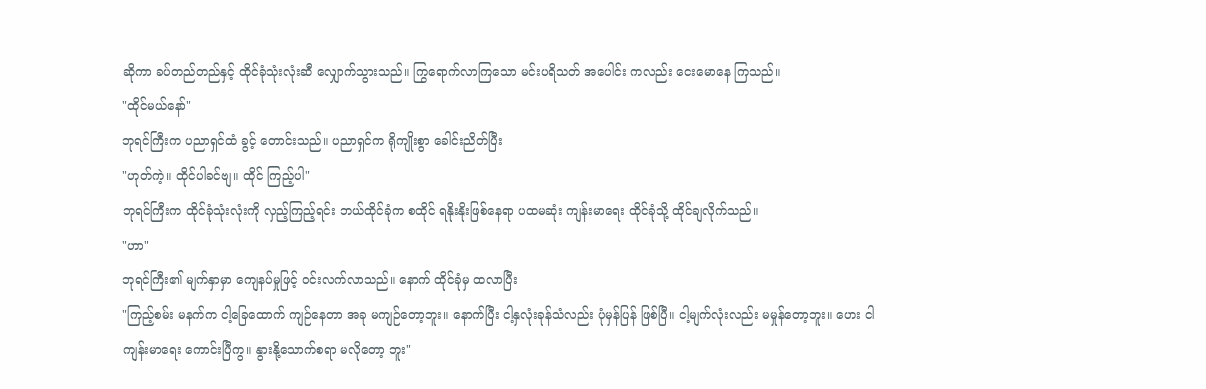ဆိုကာ ခပ်တည်တည်နှင့် ထိုင်ခုံသုံးလုံးဆီ လျှောက်သွားသည်။ ကြွရောက်လာကြသော မင်းပရိသတ် အပေါင်း ကလည်း ငေးမောနေ ကြသည်။
"ထိုင်မယ်နော်"
ဘုရင်ကြီးက ပညာရှင်ထံ ခွင့် တောင်းသည်။ ပညာရှင်က ရိုကျိုးစွာ ခေါင်းညိတ်ပြီး
"ဟုတ်ကဲ့။ ထိုင်ပါခင်ဗျ။ ထိုင် ကြည့်ပါ"
ဘုရင်ကြီးက ထိုင်ခုံသုံးလုံးကို လှည့်ကြည့်ရင်း ဘယ်ထိုင်ခုံက စထိုင် ရနိုးနိုးဖြစ်နေရာ ပထမဆုံး ကျန်းမာရေး ထိုင်ခုံသို့ ထိုင်ချလိုက်သည်။
"ဟာ"
ဘုရင်ကြီး၏ မျက်နှာမှာ ကျေနပ်မှုဖြင့် ဝင်းလက်လာသည်။ နောက် ထိုင်ခုံမှ ထလာပြီး
"ကြည့်စမ်း မနက်က ငါ့ခြေထောက် ကျဉ်နေတာ အခု မကျဉ်တော့ဘူး။ နောက်ပြီး ငါ့နှလုံးခုန်သံလည်း ပုံမှန်ပြန် ဖြစ်ပြီ။ ငါ့မျက်လုံးလည်း မမှုန်တော့ဘူး။ ဟေး ငါကျန်းမာရေး ကောင်းပြီကွ။ နွားနို့သောက်စရာ မလိုတော့ ဘူး"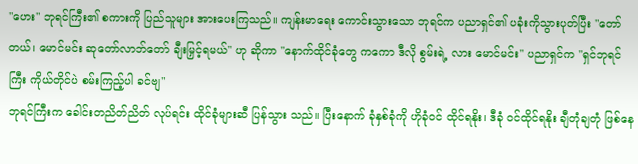"ဟေး" ဘုရင်ကြီး၏ စကားကို ပြည်သူများ အားပေးကြသည်။ ကျန်းမာရေး ကောင်းသွားသော ဘုရင်က ပညာရှင်၏ ပခုံးကိုသွားပုတ်ပြီး "တော်တယ်၊ မောင်မင်း ဆုတော်လာဘ်တော် ချီးမြှင့်ရမယ်" ဟု ဆိုကာ "နောက်ထိုင်ခုံတွေ ကကော ဒီလို စွမ်းရဲ့ လား မောင်မင်း" ပညာရှင်က "ရှင်ဘုရင်ကြီး ကိုယ်တိုင်ပဲ စမ်းကြည့်ပါ ခင်ဗျ"
ဘုရင်ကြီးက ခေါင်းတညိတ်ညိတ် လုပ်ရင်း ထိုင်ခုံများဆီ ပြန်သွား သည်။ ပြီးနောက် ခုံနှစ်ခုံကို ဟိုခုံဝင် ထိုင်ရနိုး၊ ဒီခုံ ဝင်ထိုင်ရနိုး ချီတုံချတုံ ဖြစ်နေ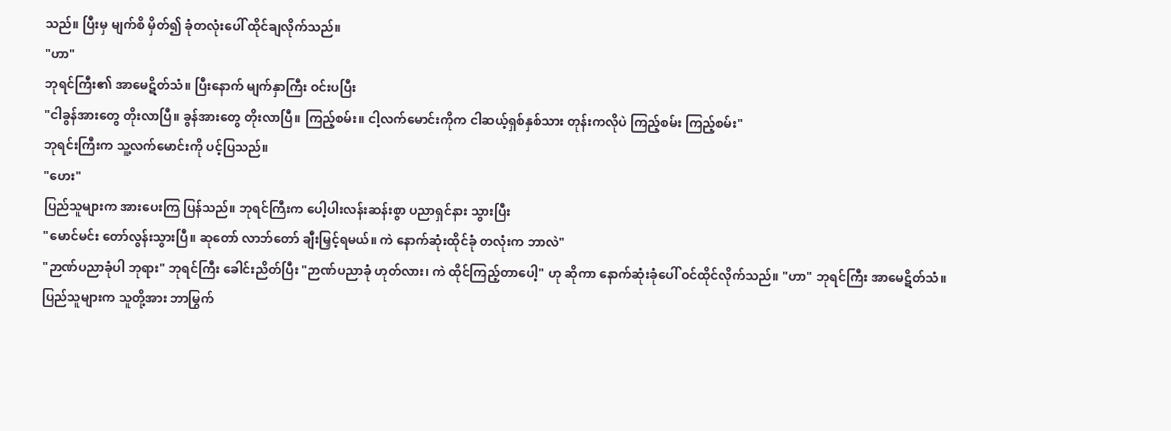သည်။ ပြီးမှ မျက်စိ မှိတ်၍ ခုံတလုံးပေါ် ထိုင်ချလိုက်သည်။
"ဟာ"
ဘုရင်ကြီး၏ အာမေဋိတ်သံ။ ပြီးနောက် မျက်နှာကြီး ဝင်းပပြီး
"ငါခွန်အားတွေ တိုးလာပြီ။ ခွန်အားတွေ တိုးလာပြီ။ ကြည့်စမ်း။ ငါ့လက်မောင်းကိုက ငါဆယ့်ရှစ်နှစ်သား တုန်းကလိုပဲ ကြည့်စမ်း ကြည့်စမ်း"
ဘုရင်းကြီးက သူ့လက်မောင်းကို ပင့်ပြသည်။
"ဟေး"
ပြည်သူများက အားပေးကြ ပြန်သည်။ ဘုရင်ကြီးက ပေါ့ပါးလန်းဆန်းစွာ ပညာရှင်နား သွားပြီး
"မောင်မင်း တော်လွန်းသွားပြီ။ ဆုတော် လာဘ်တော် ချီးမြှင့်ရမယ်။ ကဲ နောက်ဆုံးထိုင်ခုံ တလုံးက ဘာလဲ"
"ဉာဏ်ပညာခုံပါ ဘုရား" ဘုရင်ကြီး ခေါင်းညိတ်ပြီး "ဉာဏ်ပညာခုံ ဟုတ်လား၊ ကဲ ထိုင်ကြည့်တာပေါ့" ဟု ဆိုကာ နောက်ဆုံးခုံပေါ် ဝင်ထိုင်လိုက်သည်။ "ဟာ" ဘုရင်ကြီး အာမေဋိတ်သံ။
ပြည်သူများက သူတို့အား ဘာမြွက်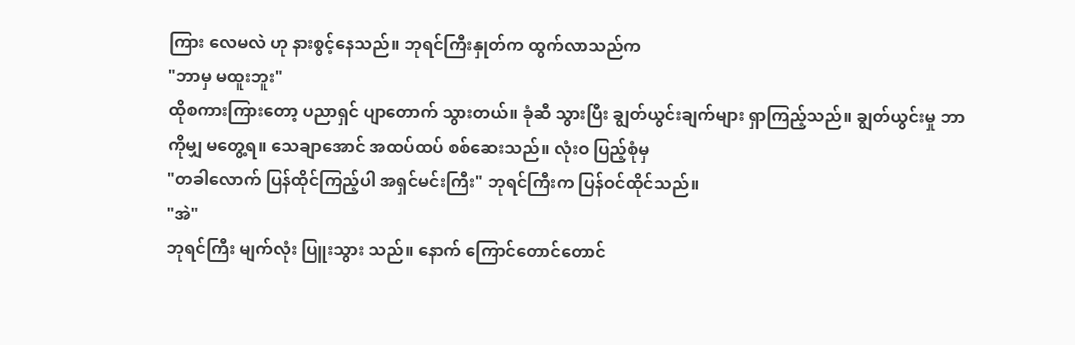ကြား လေမလဲ ဟု နားစွင့်နေသည်။ ဘုရင်ကြီးနှုတ်က ထွက်လာသည်က
"ဘာမှ မထူးဘူး"
ထိုစကားကြားတော့ ပညာရှင် ပျာတောက် သွားတယ်။ ခုံဆီ သွားပြီး ချွတ်ယွင်းချက်များ ရှာကြည့်သည်။ ချွတ်ယွင်းမှု ဘာကိုမျှ မတွေ့ရ။ သေချာအောင် အထပ်ထပ် စစ်ဆေးသည်။ လုံးဝ ပြည့်စုံမှ
"တခါလောက် ပြန်ထိုင်ကြည့်ပါ အရှင်မင်းကြီး" ဘုရင်ကြီးက ပြန်ဝင်ထိုင်သည်။
"အဲ"
ဘုရင်ကြီး မျက်လုံး ပြူးသွား သည်။ နောက် ကြောင်တောင်တောင်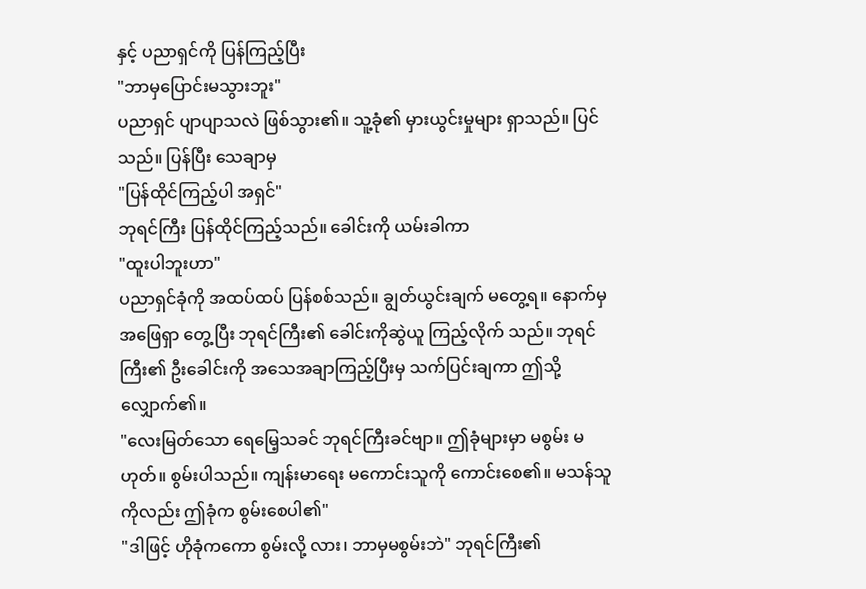နှင့် ပညာရှင်ကို ပြန်ကြည့်ပြီး
"ဘာမှပြောင်းမသွားဘူး"
ပညာရှင် ပျာပျာသလဲ ဖြစ်သွား၏။ သူ့ခုံ၏ မှားယွင်းမှုများ ရှာသည်။ ပြင်သည်။ ပြန်ပြီး သေချာမှ
"ပြန်ထိုင်ကြည့်ပါ အရှင်"
ဘုရင်ကြီး ပြန်ထိုင်ကြည့်သည်။ ခေါင်းကို ယမ်းခါကာ
"ထူးပါဘူးဟာ"
ပညာရှင်ခုံကို အထပ်ထပ် ပြန်စစ်သည်။ ချွတ်ယွင်းချက် မတွေ့ရ။ နောက်မှ အဖြေရှာ တွေ့ပြီး ဘုရင်ကြီး၏ ခေါင်းကိုဆွဲယူ ကြည့်လိုက် သည်။ ဘုရင်ကြီး၏ ဦးခေါင်းကို အသေအချာကြည့်ပြီးမှ သက်ပြင်းချကာ ဤသို့လျှောက်၏။
"လေးမြတ်သော ရေမြေ့သခင် ဘုရင်ကြီးခင်ဗျာ။ ဤခုံများမှာ မစွမ်း မဟုတ်။ စွမ်းပါသည်။ ကျန်းမာရေး မကောင်းသူကို ကောင်းစေ၏။ မသန်သူ ကိုလည်း ဤခုံက စွမ်းစေပါ၏"
"ဒါဖြင့် ဟိုခုံကကော စွမ်းလို့ လား၊ ဘာမှမစွမ်းဘဲ" ဘုရင်ကြီး၏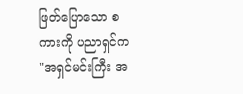ဖြတ်ပြောသော စကားကို ပညာရှင်က
"အရှင်မင်းကြီး အ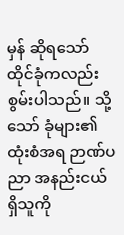မှန် ဆိုရသော် ထိုင်ခုံကလည်း စွမ်းပါသည်။ သို့သော် ခုံများ၏ ထုံးစံအရ ဉာဏ်ပညာ အနည်းငယ် ရှိသူကို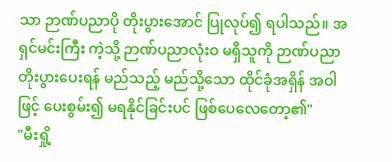သာ ဉာဏ်ပညာပို တိုးပွားအောင် ပြုလုပ်၍ ရပါသည်။ အရှင်မင်းကြီး ကဲ့သို့ ဉာဏ်ပညာလုံးဝ မရှိသူကို ဉာဏ်ပညာ တိုးပွားပေးရန် မည်သည့် မည်သို့သော ထိုင်ခုံအရှိန် အဝါဖြင့် ပေးစွမ်း၍ မရနိုင်ခြင်းပင် ဖြစ်ပေလေတော့၏"
"မီးရှို့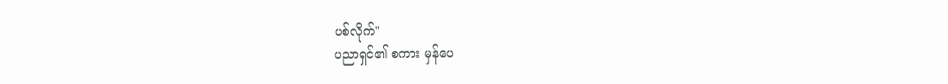ပစ်လိုက်"
ပညာရှင်၏ စကား မှန်ပေ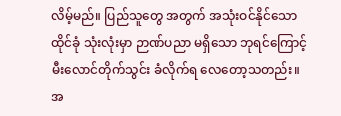လိမ့်မည်။ ပြည်သူတွေ အတွက် အသုံးဝင်နိုင်သော ထိုင်ခုံ သုံးလုံးမှာ ဉာဏ်ပညာ မရှိသော ဘုရင်ကြောင့် မီးလောင်တိုက်သွင်း ခံလိုက်ရ လေတော့သတည်း။ အ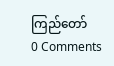ကြည်တော်
0 Comments